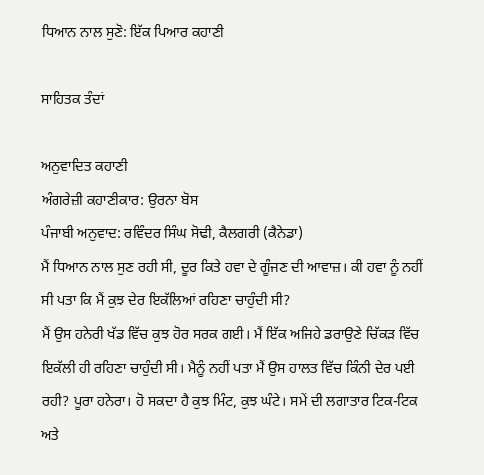ਧਿਆਨ ਨਾਲ ਸੁਣੋ: ਇੱਕ ਪਿਆਰ ਕਹਾਣੀ

ਸਾਹਿਤਕ ਤੰਦਾਂ

ਅਨੁਵਾਦਿਤ ਕਹਾਣੀ
ਅੰਗਰੇਜ਼ੀ ਕਹਾਣੀਕਾਰ: ਉਰਨਾ ਬੋਸ
ਪੰਜਾਬੀ ਅਨੁਵਾਦ: ਰਵਿੰਦਰ ਸਿੰਘ ਸੋਢੀ, ਕੈਲਗਰੀ (ਕੈਨੇਡਾ)
ਮੈਂ ਧਿਆਨ ਨਾਲ ਸੁਣ ਰਹੀ ਸੀ, ਦੂਰ ਕਿਤੇ ਹਵਾ ਦੇ ਗੂੰਜਣ ਦੀ ਆਵਾਜ਼। ਕੀ ਹਵਾ ਨੂੰ ਨਹੀਂ ਸੀ ਪਤਾ ਕਿ ਮੈਂ ਕੁਝ ਦੇਰ ਇਕੱਲਿਆਂ ਰਹਿਣਾ ਚਾਹੁੰਦੀ ਸੀ?
ਮੈਂ ਉਸ ਹਨੇਰੀ ਖੱਡ ਵਿੱਚ ਕੁਝ ਹੋਰ ਸਰਕ ਗਈ। ਮੈਂ ਇੱਕ ਅਜਿਹੇ ਡਰਾਉਣੇ ਚਿੱਕੜ ਵਿੱਚ ਇਕੱਲੀ ਹੀ ਰਹਿਣਾ ਚਾਹੁੰਦੀ ਸੀ। ਮੈਨੂੰ ਨਹੀਂ ਪਤਾ ਮੈਂ ਉਸ ਹਾਲਤ ਵਿੱਚ ਕਿੰਨੀ ਦੇਰ ਪਈ ਰਹੀ? ਪੂਰਾ ਹਨੇਰਾ। ਹੋ ਸਕਦਾ ਹੈ ਕੁਝ ਮਿੰਟ, ਕੁਝ ਘੰਟੇ। ਸਮੇਂ ਦੀ ਲਗਾਤਾਰ ਟਿਕ-ਟਿਕ ਅਤੇ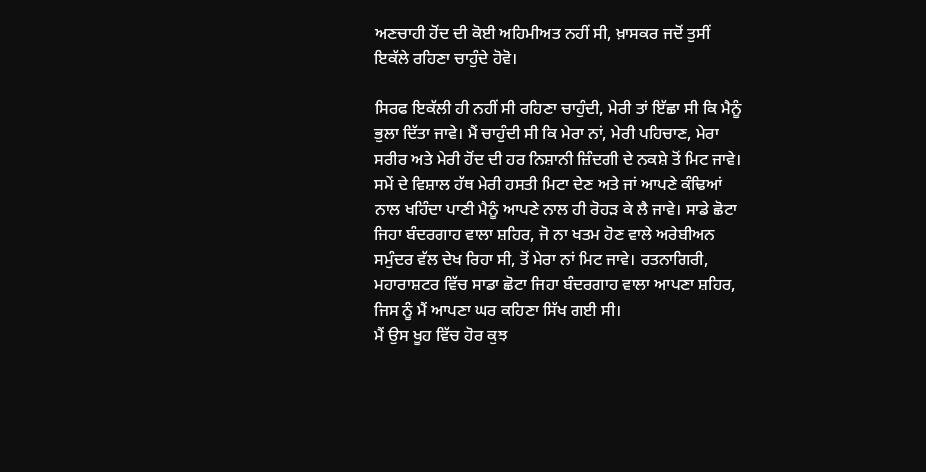ਅਣਚਾਹੀ ਹੋਂਦ ਦੀ ਕੋਈ ਅਹਿਮੀਅਤ ਨਹੀਂ ਸੀ, ਖ਼ਾਸਕਰ ਜਦੋਂ ਤੁਸੀਂ ਇਕੱਲੇ ਰਹਿਣਾ ਚਾਹੁੰਦੇ ਹੋਵੋ।

ਸਿਰਫ ਇਕੱਲੀ ਹੀ ਨਹੀਂ ਸੀ ਰਹਿਣਾ ਚਾਹੁੰਦੀ, ਮੇਰੀ ਤਾਂ ਇੱਛਾ ਸੀ ਕਿ ਮੈਨੂੰ ਭੁਲਾ ਦਿੱਤਾ ਜਾਵੇ। ਮੈਂ ਚਾਹੁੰਦੀ ਸੀ ਕਿ ਮੇਰਾ ਨਾਂ, ਮੇਰੀ ਪਹਿਚਾਣ, ਮੇਰਾ ਸਰੀਰ ਅਤੇ ਮੇਰੀ ਹੋਂਦ ਦੀ ਹਰ ਨਿਸ਼ਾਨੀ ਜ਼ਿੰਦਗੀ ਦੇ ਨਕਸ਼ੇ ਤੋਂ ਮਿਟ ਜਾਵੇ। ਸਮੇਂ ਦੇ ਵਿਸ਼ਾਲ ਹੱਥ ਮੇਰੀ ਹਸਤੀ ਮਿਟਾ ਦੇਣ ਅਤੇ ਜਾਂ ਆਪਣੇ ਕੰਢਿਆਂ ਨਾਲ ਖਹਿੰਦਾ ਪਾਣੀ ਮੈਨੂੰ ਆਪਣੇ ਨਾਲ ਹੀ ਰੋਹੜ ਕੇ ਲੈ ਜਾਵੇ। ਸਾਡੇ ਛੋਟਾ ਜਿਹਾ ਬੰਦਰਗਾਹ ਵਾਲਾ ਸ਼ਹਿਰ, ਜੋ ਨਾ ਖਤਮ ਹੋਣ ਵਾਲੇ ਅਰੇਬੀਅਨ ਸਮੁੰਦਰ ਵੱਲ ਦੇਖ ਰਿਹਾ ਸੀ, ਤੋਂ ਮੇਰਾ ਨਾਂ ਮਿਟ ਜਾਵੇ। ਰਤਨਾਗਿਰੀ, ਮਹਾਰਾਸ਼ਟਰ ਵਿੱਚ ਸਾਡਾ ਛੋਟਾ ਜਿਹਾ ਬੰਦਰਗਾਹ ਵਾਲਾ ਆਪਣਾ ਸ਼ਹਿਰ, ਜਿਸ ਨੂੰ ਮੈਂ ਆਪਣਾ ਘਰ ਕਹਿਣਾ ਸਿੱਖ ਗਈ ਸੀ।
ਮੈਂ ਉਸ ਖੂਹ ਵਿੱਚ ਹੋਰ ਕੁਝ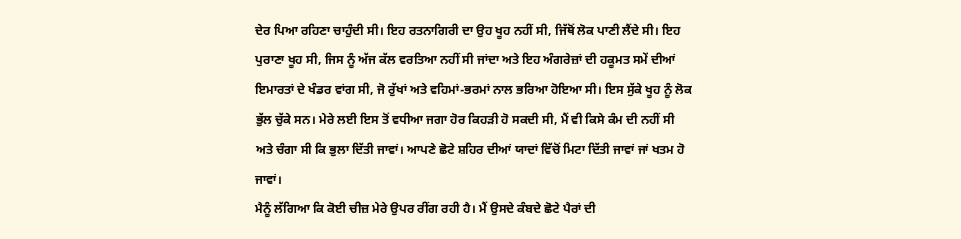ਦੇਰ ਪਿਆ ਰਹਿਣਾ ਚਾਹੁੰਦੀ ਸੀ। ਇਹ ਰਤਨਾਗਿਰੀ ਦਾ ਉਹ ਖੂਹ ਨਹੀਂ ਸੀ, ਜਿੱਥੋਂ ਲੋਕ ਪਾਣੀ ਲੈਂਦੇ ਸੀ। ਇਹ ਪੁਰਾਣਾ ਖੂਹ ਸੀ, ਜਿਸ ਨੂੰ ਅੱਜ ਕੱਲ ਵਰਤਿਆ ਨਹੀਂ ਸੀ ਜਾਂਦਾ ਅਤੇ ਇਹ ਅੰਗਰੇਜ਼ਾਂ ਦੀ ਹਕੂਮਤ ਸਮੇਂ ਦੀਆਂ ਇਮਾਰਤਾਂ ਦੇ ਖੰਡਰ ਵਾਂਗ ਸੀ, ਜੋ ਰੁੱਖਾਂ ਅਤੇ ਵਹਿਮਾਂ-ਭਰਮਾਂ ਨਾਲ ਭਰਿਆ ਹੋਇਆ ਸੀ। ਇਸ ਸੁੱਕੇ ਖੂਹ ਨੂੰ ਲੋਕ ਭੁੱਲ ਚੁੱਕੇ ਸਨ। ਮੇਰੇ ਲਈ ਇਸ ਤੋਂ ਵਧੀਆ ਜਗਾ ਹੋਰ ਕਿਹੜੀ ਹੋ ਸਕਦੀ ਸੀ, ਮੈਂ ਵੀ ਕਿਸੇ ਕੰਮ ਦੀ ਨਹੀਂ ਸੀ ਅਤੇ ਚੰਗਾ ਸੀ ਕਿ ਭੁਲਾ ਦਿੱਤੀ ਜਾਵਾਂ। ਆਪਣੇ ਛੋਟੇ ਸ਼ਹਿਰ ਦੀਆਂ ਯਾਦਾਂ ਵਿੱਚੋਂ ਮਿਟਾ ਦਿੱਤੀ ਜਾਵਾਂ ਜਾਂ ਖਤਮ ਹੋ ਜਾਵਾਂ।
ਮੈਨੂੰ ਲੱਗਿਆ ਕਿ ਕੋਈ ਚੀਜ਼ ਮੇਰੇ ਉਪਰ ਰੀਂਗ ਰਹੀ ਹੈ। ਮੈਂ ਉਸਦੇ ਕੰਬਦੇ ਛੋਟੇ ਪੈਰਾਂ ਦੀ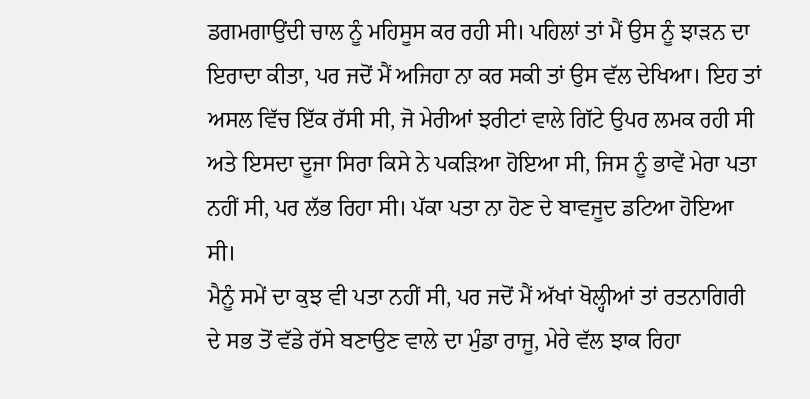ਡਗਮਗਾਉਂਦੀ ਚਾਲ ਨੂੰ ਮਹਿਸੂਸ ਕਰ ਰਹੀ ਸੀ। ਪਹਿਲਾਂ ਤਾਂ ਮੈਂ ਉਸ ਨੂੰ ਝਾੜਨ ਦਾ ਇਰਾਦਾ ਕੀਤਾ, ਪਰ ਜਦੋਂ ਮੈਂ ਅਜਿਹਾ ਨਾ ਕਰ ਸਕੀ ਤਾਂ ਉਸ ਵੱਲ ਦੇਖਿਆ। ਇਹ ਤਾਂ ਅਸਲ ਵਿੱਚ ਇੱਕ ਰੱਸੀ ਸੀ, ਜੋ ਮੇਰੀਆਂ ਝਰੀਟਾਂ ਵਾਲੇ ਗਿੱਟੇ ਉਪਰ ਲਮਕ ਰਹੀ ਸੀ ਅਤੇ ਇਸਦਾ ਦੂਜਾ ਸਿਰਾ ਕਿਸੇ ਨੇ ਪਕੜਿਆ ਹੋਇਆ ਸੀ, ਜਿਸ ਨੂੰ ਭਾਵੇਂ ਮੇਰਾ ਪਤਾ ਨਹੀਂ ਸੀ, ਪਰ ਲੱਭ ਰਿਹਾ ਸੀ। ਪੱਕਾ ਪਤਾ ਨਾ ਹੋਣ ਦੇ ਬਾਵਜੂਦ ਡਟਿਆ ਹੋਇਆ ਸੀ।
ਮੈਨੂੰ ਸਮੇਂ ਦਾ ਕੁਝ ਵੀ ਪਤਾ ਨਹੀਂ ਸੀ, ਪਰ ਜਦੋਂ ਮੈਂ ਅੱਖਾਂ ਖੋਲ੍ਹੀਆਂ ਤਾਂ ਰਤਨਾਗਿਰੀ ਦੇ ਸਭ ਤੋਂ ਵੱਡੇ ਰੱਸੇ ਬਣਾਉਣ ਵਾਲੇ ਦਾ ਮੁੰਡਾ ਰਾਜੂ, ਮੇਰੇ ਵੱਲ ਝਾਕ ਰਿਹਾ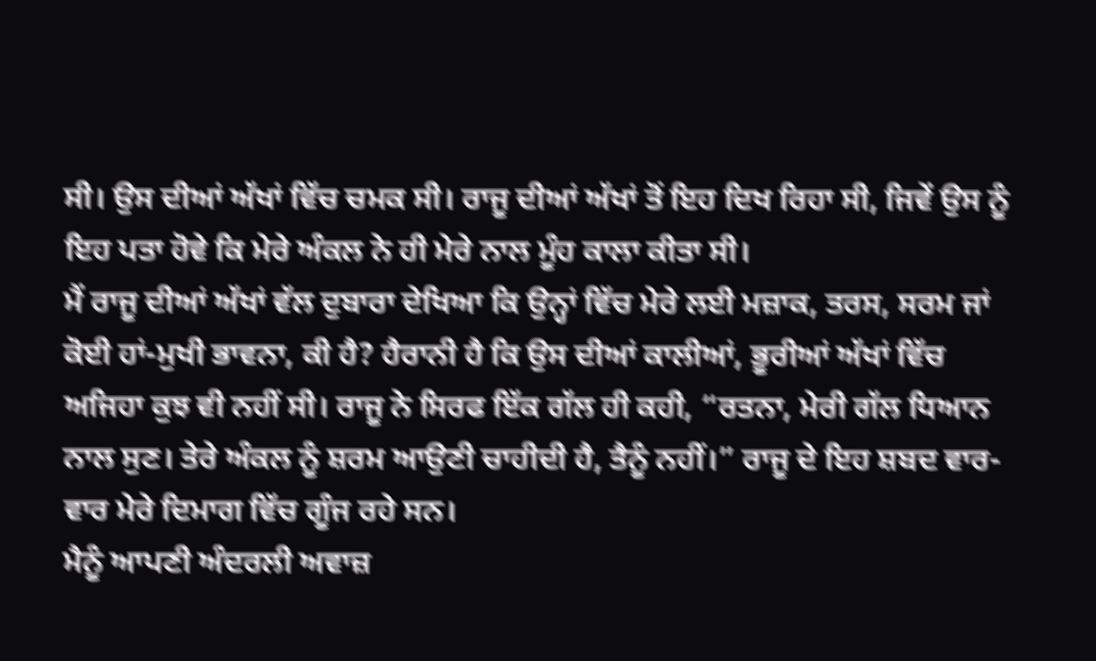ਸੀ। ਉਸ ਦੀਆਂ ਅੱਖਾਂ ਵਿੱਚ ਚਮਕ ਸੀ। ਰਾਜੂ ਦੀਆਂ ਅੱਖਾਂ ਤੋਂ ਇਹ ਦਿਖ ਰਿਹਾ ਸੀ, ਜਿਵੇਂ ਉਸ ਨੂੰ ਇਹ ਪਤਾ ਹੋਵੇ ਕਿ ਮੇਰੇ ਅੰਕਲ ਨੇ ਹੀ ਮੇਰੇ ਨਾਲ ਮੂੰਹ ਕਾਲਾ ਕੀਤਾ ਸੀ।
ਮੈਂ ਰਾਜੂ ਦੀਆਂ ਅੱਖਾਂ ਵੱਲ ਦੁਬਾਰਾ ਦੇਖਿਆ ਕਿ ਉਨ੍ਹਾਂ ਵਿੱਚ ਮੇਰੇ ਲਈ ਮਜ਼ਾਕ, ਤਰਸ, ਸਰਮ ਜਾਂ ਕੋਈ ਹਾਂ-ਮੁਖੀ ਭਾਵਨਾ, ਕੀ ਹੈ? ਹੈਰਾਨੀ ਹੈ ਕਿ ਉਸ ਦੀਆਂ ਕਾਲੀਆਂ, ਭੂਰੀਆਂ ਅੱਖਾਂ ਵਿੱਚ ਅਜਿਹਾ ਕੁਝ ਵੀ ਨਹੀਂ ਸੀ। ਰਾਜੂ ਨੇ ਸਿਰਫ ਇੱਕ ਗੱਲ ਹੀ ਕਹੀ, “ਰਤਨਾ, ਮੇਰੀ ਗੱਲ ਧਿਆਨ ਨਾਲ ਸੁਣ। ਤੇਰੇ ਅੰਕਲ ਨੂੰ ਸ਼ਰਮ ਆਉਣੀ ਚਾਹੀਦੀ ਹੈ, ਤੈਨੂੰ ਨਹੀਂ।” ਰਾਜੂ ਦੇ ਇਹ ਸ਼ਬਦ ਵਾਰ-ਵਾਰ ਮੇਰੇ ਦਿਮਾਗ ਵਿੱਚ ਗੂੰਜ ਰਹੇ ਸਨ।
ਮੈਨੂੰ ਆਪਣੀ ਅੰਦਰਲੀ ਅਵਾਜ਼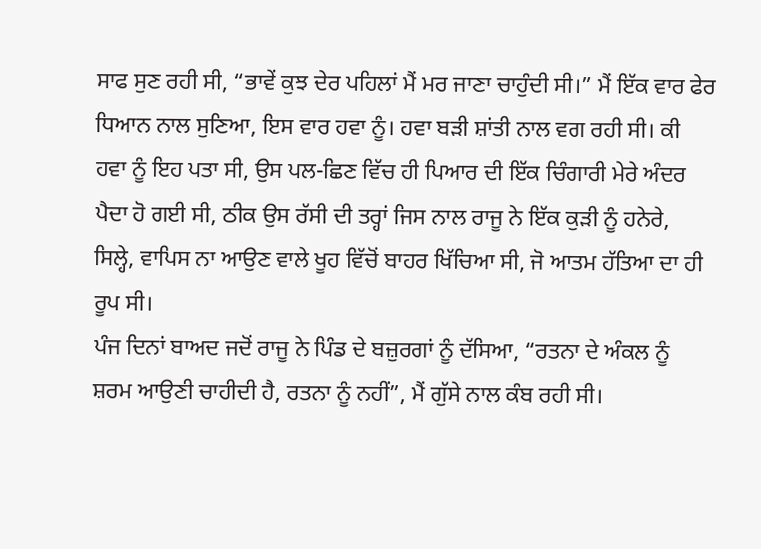ਸਾਫ ਸੁਣ ਰਹੀ ਸੀ, “ਭਾਵੇਂ ਕੁਝ ਦੇਰ ਪਹਿਲਾਂ ਮੈਂ ਮਰ ਜਾਣਾ ਚਾਹੁੰਦੀ ਸੀ।” ਮੈਂ ਇੱਕ ਵਾਰ ਫੇਰ ਧਿਆਨ ਨਾਲ ਸੁਣਿਆ, ਇਸ ਵਾਰ ਹਵਾ ਨੂੰ। ਹਵਾ ਬੜੀ ਸ਼ਾਂਤੀ ਨਾਲ ਵਗ ਰਹੀ ਸੀ। ਕੀ ਹਵਾ ਨੂੰ ਇਹ ਪਤਾ ਸੀ, ਉਸ ਪਲ-ਛਿਣ ਵਿੱਚ ਹੀ ਪਿਆਰ ਦੀ ਇੱਕ ਚਿੰਗਾਰੀ ਮੇਰੇ ਅੰਦਰ ਪੈਦਾ ਹੋ ਗਈ ਸੀ, ਠੀਕ ਉਸ ਰੱਸੀ ਦੀ ਤਰ੍ਹਾਂ ਜਿਸ ਨਾਲ ਰਾਜੂ ਨੇ ਇੱਕ ਕੁੜੀ ਨੂੰ ਹਨੇਰੇ, ਸਿਲ੍ਹੇ, ਵਾਪਿਸ ਨਾ ਆਉਣ ਵਾਲੇ ਖੂਹ ਵਿੱਚੋਂ ਬਾਹਰ ਖਿੱਚਿਆ ਸੀ, ਜੋ ਆਤਮ ਹੱਤਿਆ ਦਾ ਹੀ ਰੂਪ ਸੀ।
ਪੰਜ ਦਿਨਾਂ ਬਾਅਦ ਜਦੋਂ ਰਾਜੂ ਨੇ ਪਿੰਡ ਦੇ ਬਜ਼ੁਰਗਾਂ ਨੂੰ ਦੱਸਿਆ, “ਰਤਨਾ ਦੇ ਅੰਕਲ ਨੂੰ ਸ਼ਰਮ ਆਉਣੀ ਚਾਹੀਦੀ ਹੈ, ਰਤਨਾ ਨੂੰ ਨਹੀਂ”, ਮੈਂ ਗੁੱਸੇ ਨਾਲ ਕੰਬ ਰਹੀ ਸੀ।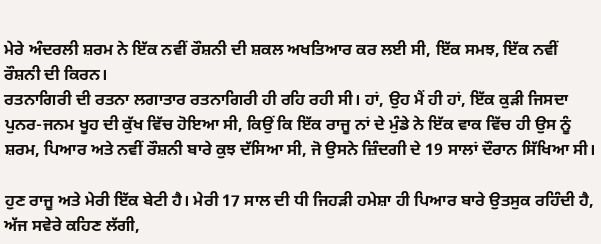ਮੇਰੇ ਅੰਦਰਲੀ ਸ਼ਰਮ ਨੇ ਇੱਕ ਨਵੀਂ ਰੌਸ਼ਨੀ ਦੀ ਸ਼ਕਲ ਅਖਤਿਆਰ ਕਰ ਲਈ ਸੀ, ਇੱਕ ਸਮਝ, ਇੱਕ ਨਵੀਂ ਰੌਸ਼ਨੀ ਦੀ ਕਿਰਨ।
ਰਤਨਾਗਿਰੀ ਦੀ ਰਤਨਾ ਲਗਾਤਾਰ ਰਤਨਾਗਿਰੀ ਹੀ ਰਹਿ ਰਹੀ ਸੀ। ਹਾਂ, ਉਹ ਮੈਂ ਹੀ ਹਾਂ, ਇੱਕ ਕੁੜੀ ਜਿਸਦਾ ਪੁਨਰ-ਜਨਮ ਖੂਹ ਦੀ ਕੁੱਖ ਵਿੱਚ ਹੋਇਆ ਸੀ, ਕਿਉਂ ਕਿ ਇੱਕ ਰਾਜੂ ਨਾਂ ਦੇ ਮੁੰਡੇ ਨੇ ਇੱਕ ਵਾਕ ਵਿੱਚ ਹੀ ਉਸ ਨੂੰ ਸ਼ਰਮ, ਪਿਆਰ ਅਤੇ ਨਵੀਂ ਰੌਸ਼ਨੀ ਬਾਰੇ ਕੁਝ ਦੱਸਿਆ ਸੀ, ਜੋ ਉਸਨੇ ਜ਼ਿੰਦਗੀ ਦੇ 19 ਸਾਲਾਂ ਦੌਰਾਨ ਸਿੱਖਿਆ ਸੀ।

ਹੁਣ ਰਾਜੂ ਅਤੇ ਮੇਰੀ ਇੱਕ ਬੇਟੀ ਹੈ। ਮੇਰੀ 17 ਸਾਲ ਦੀ ਧੀ ਜਿਹੜੀ ਹਮੇਸ਼ਾ ਹੀ ਪਿਆਰ ਬਾਰੇ ਉਤਸੁਕ ਰਹਿੰਦੀ ਹੈ, ਅੱਜ ਸਵੇਰੇ ਕਹਿਣ ਲੱਗੀ,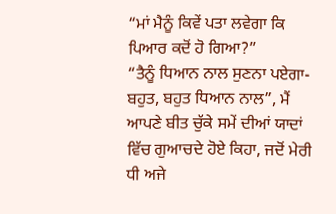“ਮਾਂ ਮੈਨੂੰ ਕਿਵੇਂ ਪਤਾ ਲਵੇਗਾ ਕਿ ਪਿਆਰ ਕਦੋਂ ਹੋ ਗਿਆ?”
“ਤੈਨੂੰ ਧਿਆਨ ਨਾਲ ਸੁਣਨਾ ਪਏਗਾ-ਬਹੁਤ, ਬਹੁਤ ਧਿਆਨ ਨਾਲ”, ਮੈਂ ਆਪਣੇ ਬੀਤ ਚੁੱਕੇ ਸਮੇਂ ਦੀਆਂ ਯਾਦਾਂ ਵਿੱਚ ਗੁਆਚਦੇ ਹੋਏ ਕਿਹਾ, ਜਦੋਂ ਮੇਰੀ ਧੀ ਅਜੇ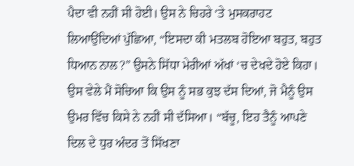ਪੈਦਾ ਵੀ ਨਹੀਂ ਸੀ ਹੋਈ। ਉਸ ਨੇ ਚਿਹਰੇ ‘ਤੇ ਮੁਸਕਰਾਹਟ ਲਿਆਉਂਦਿਆਂ ਪੁੱਛਿਆ, “ਇਸਦਾ ਕੀ ਮਤਲਬ ਹੋਇਆ ਬਹੁਤ, ਬਹੁਤ ਧਿਆਨ ਨਾਲ?” ਉਸਨੇ ਸਿੱਧਾ ਮੇਰੀਆਂ ਅੱਖਾਂ ‘ਚ ਦੇਖਦੇ ਹੋਏ ਕਿਹਾ।
ਉਸ ਵੇਲੇ ਮੈਂ ਸੋਚਿਆ ਕਿ ਉਸ ਨੂੰ ਸਭ ਕੁਝ ਦੱਸ ਦਿਆਂ, ਜੋ ਮੈਨੂੰ ਉਸ ਉਮਰ ਵਿੱਚ ਕਿਸੇ ਨੇ ਨਹੀਂ ਸੀ ਦੱਸਿਆ। “ਬੱਚੂ, ਇਹ ਤੈਨੂੰ ਆਪਣੇ ਦਿਲ ਦੇ ਧੁਰ ਅੰਦਰ ਤੋਂ ਸਿੱਖਣਾ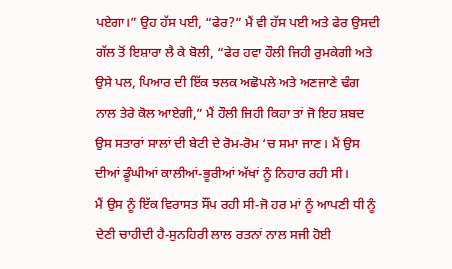ਪਏਗਾ।” ਉਹ ਹੱਸ ਪਈ, “ਫੇਰ?” ਮੈਂ ਵੀ ਹੱਸ ਪਈ ਅਤੇ ਫੇਰ ਉਸਦੀ ਗੱਲ ਤੋਂ ਇਸ਼ਾਰਾ ਲੈ ਕੇ ਬੋਲੀ, “ਫੇਰ ਹਵਾ ਹੌਲੀ ਜਿਹੀ ਰੁਮਕੇਗੀ ਅਤੇ ਉਸੇ ਪਲ, ਪਿਆਰ ਦੀ ਇੱਕ ਝਲਕ ਅਛੋਪਲੇ ਅਤੇ ਅਣਜਾਣੇ ਢੰਗ ਨਾਲ ਤੇਰੇ ਕੋਲ ਆਏਗੀ,” ਮੈਂ ਹੌਲੀ ਜਿਹੀ ਕਿਹਾ ਤਾਂ ਜੋ ਇਹ ਸ਼ਬਦ ਉਸ ਸਤਾਰਾਂ ਸਾਲਾਂ ਦੀ ਬੇਟੀ ਦੇ ਰੋਮ-ਰੋਮ ‘ਚ ਸਮਾ ਜਾਣ। ਮੈਂ ਉਸ ਦੀਆਂ ਡੂੰਘੀਆਂ ਕਾਲੀਆਂ-ਭੂਰੀਆਂ ਅੱਖਾਂ ਨੂੰ ਨਿਹਾਰ ਰਹੀ ਸੀ।
ਮੈਂ ਉਸ ਨੂੰ ਇੱਕ ਵਿਰਾਸਤ ਸੌਂਪ ਰਹੀ ਸੀ-ਜੋ ਹਰ ਮਾਂ ਨੂੰ ਆਪਣੀ ਧੀ ਨੂੰ ਦੇਣੀ ਚਾਹੀਦੀ ਹੈ-ਸੁਨਹਿਰੀ ਲਾਲ ਰਤਨਾਂ ਨਾਲ ਸਜੀ ਹੋਈ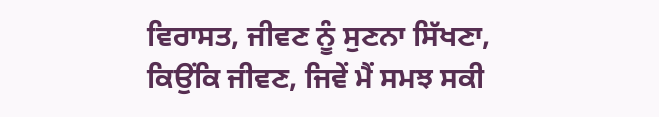ਵਿਰਾਸਤ, ਜੀਵਣ ਨੂੰ ਸੁਣਨਾ ਸਿੱਖਣਾ, ਕਿਉਂਕਿ ਜੀਵਣ, ਜਿਵੇਂ ਮੈਂ ਸਮਝ ਸਕੀ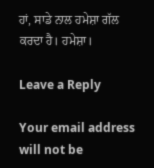ਹਾਂ, ਸਾਡੇ ਨਾਲ ਹਮੇਸ਼ਾ ਗੱਲ ਕਰਦਾ ਹੈ। ਹਮੇਸ਼ਾ।

Leave a Reply

Your email address will not be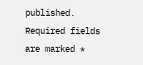published. Required fields are marked *